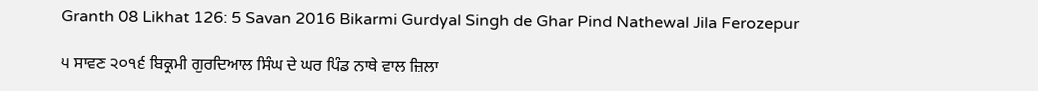Granth 08 Likhat 126: 5 Savan 2016 Bikarmi Gurdyal Singh de Ghar Pind Nathewal Jila Ferozepur

੫ ਸਾਵਣ ੨੦੧੬ ਬਿਕ੍ਰਮੀ ਗੁਰਦਿਆਲ ਸਿੰਘ ਦੇ ਘਰ ਪਿੰਡ ਨਾਥੇ ਵਾਲ ਜ਼ਿਲਾ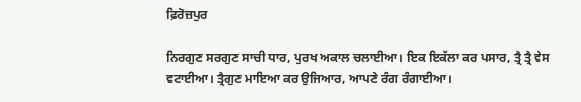ਫ਼ਿਰੋਜ਼ਪੁਰ

ਨਿਰਗੁਣ ਸਰਗੁਣ ਸਾਚੀ ਧਾਰ, ਪੁਰਖ ਅਕਾਲ ਚਲਾਈਆ। ਇਕ ਇਕੱਲਾ ਕਰ ਪਸਾਰ, ਤ੍ਰੈ ਤ੍ਰੈ ਵੇਸ ਵਟਾਈਆ। ਤ੍ਰੈਗੁਣ ਮਾਇਆ ਕਰ ਉਜਿਆਰ, ਆਪਣੇ ਰੰਗ ਰੰਗਾਈਆ।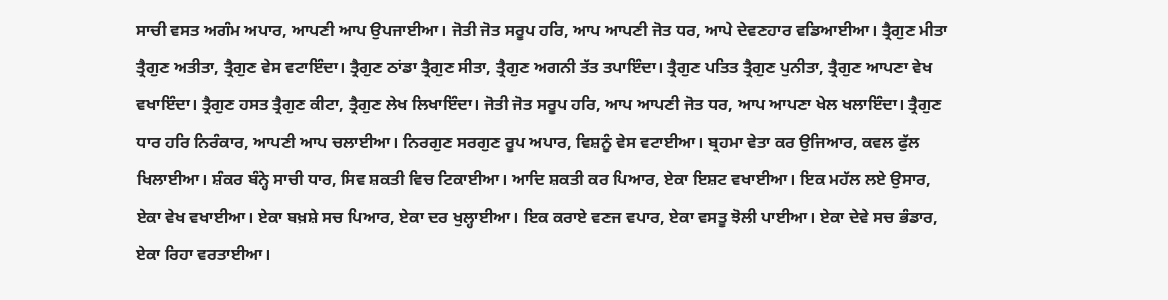ਸਾਚੀ ਵਸਤ ਅਗੰਮ ਅਪਾਰ, ਆਪਣੀ ਆਪ ਉਪਜਾਈਆ। ਜੋਤੀ ਜੋਤ ਸਰੂਪ ਹਰਿ, ਆਪ ਆਪਣੀ ਜੋਤ ਧਰ, ਆਪੇ ਦੇਵਣਹਾਰ ਵਡਿਆਈਆ। ਤ੍ਰੈਗੁਣ ਮੀਤਾ ਤ੍ਰੈਗੁਣ ਅਤੀਤਾ, ਤ੍ਰੈਗੁਣ ਵੇਸ ਵਟਾਇੰਦਾ। ਤ੍ਰੈਗੁਣ ਠਾਂਡਾ ਤ੍ਰੈਗੁਣ ਸੀਤਾ, ਤ੍ਰੈਗੁਣ ਅਗਨੀ ਤੱਤ ਤਪਾਇੰਦਾ। ਤ੍ਰੈਗੁਣ ਪਤਿਤ ਤ੍ਰੈਗੁਣ ਪੁਨੀਤਾ, ਤ੍ਰੈਗੁਣ ਆਪਣਾ ਵੇਖ ਵਖਾਇੰਦਾ। ਤ੍ਰੈਗੁਣ ਹਸਤ ਤ੍ਰੈਗੁਣ ਕੀਟਾ, ਤ੍ਰੈਗੁਣ ਲੇਖ ਲਿਖਾਇੰਦਾ। ਜੋਤੀ ਜੋਤ ਸਰੂਪ ਹਰਿ, ਆਪ ਆਪਣੀ ਜੋਤ ਧਰ, ਆਪ ਆਪਣਾ ਖੇਲ ਖਲਾਇੰਦਾ। ਤ੍ਰੈਗੁਣ ਧਾਰ ਹਰਿ ਨਿਰੰਕਾਰ, ਆਪਣੀ ਆਪ ਚਲਾਈਆ। ਨਿਰਗੁਣ ਸਰਗੁਣ ਰੂਪ ਅਪਾਰ, ਵਿਸ਼ਨੂੰ ਵੇਸ ਵਟਾਈਆ। ਬ੍ਰਹਮਾ ਵੇਤਾ ਕਰ ਉਜਿਆਰ, ਕਵਲ ਫੁੱਲ ਖਿਲਾਈਆ। ਸ਼ੰਕਰ ਬੰਨ੍ਹੇ ਸਾਚੀ ਧਾਰ, ਸਿਵ ਸ਼ਕਤੀ ਵਿਚ ਟਿਕਾਈਆ। ਆਦਿ ਸ਼ਕਤੀ ਕਰ ਪਿਆਰ, ਏਕਾ ਇਸ਼ਟ ਵਖਾਈਆ। ਇਕ ਮਹੱਲ ਲਏ ਉਸਾਰ, ਏਕਾ ਵੇਖ ਵਖਾਈਆ। ਏਕਾ ਬਖ਼ਸ਼ੇ ਸਚ ਪਿਆਰ, ਏਕਾ ਦਰ ਖੁਲ੍ਹਾਈਆ। ਇਕ ਕਰਾਏ ਵਣਜ ਵਪਾਰ, ਏਕਾ ਵਸਤੂ ਝੋਲੀ ਪਾਈਆ। ਏਕਾ ਦੇਵੇ ਸਚ ਭੰਡਾਰ, ਏਕਾ ਰਿਹਾ ਵਰਤਾਈਆ।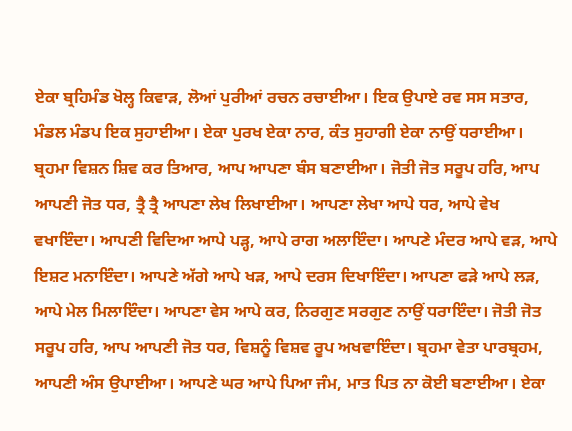ਏਕਾ ਬ੍ਰਹਿਮੰਡ ਖੋਲ੍ਹ ਕਿਵਾੜ, ਲੋਆਂ ਪੁਰੀਆਂ ਰਚਨ ਰਚਾਈਆ। ਇਕ ਉਪਾਏ ਰਵ ਸਸ ਸਤਾਰ, ਮੰਡਲ ਮੰਡਪ ਇਕ ਸੁਹਾਈਆ। ਏਕਾ ਪੁਰਖ ਏਕਾ ਨਾਰ, ਕੰਤ ਸੁਹਾਗੀ ਏਕਾ ਨਾਉਂ ਧਰਾਈਆ। ਬ੍ਰਹਮਾ ਵਿਸ਼ਨ ਸ਼ਿਵ ਕਰ ਤਿਆਰ, ਆਪ ਆਪਣਾ ਬੰਸ ਬਣਾਈਆ। ਜੋਤੀ ਜੋਤ ਸਰੂਪ ਹਰਿ, ਆਪ ਆਪਣੀ ਜੋਤ ਧਰ, ਤ੍ਰੈ ਤ੍ਰੈ ਆਪਣਾ ਲੇਖ ਲਿਖਾਈਆ। ਆਪਣਾ ਲੇਖਾ ਆਪੇ ਧਰ, ਆਪੇ ਵੇਖ ਵਖਾਇੰਦਾ। ਆਪਣੀ ਵਿਦਿਆ ਆਪੇ ਪੜ੍ਹ, ਆਪੇ ਰਾਗ ਅਲਾਇੰਦਾ। ਆਪਣੇ ਮੰਦਰ ਆਪੇ ਵੜ, ਆਪੇ ਇਸ਼ਟ ਮਨਾਇੰਦਾ। ਆਪਣੇ ਅੱਗੇ ਆਪੇ ਖੜ, ਆਪੇ ਦਰਸ ਦਿਖਾਇੰਦਾ। ਆਪਣਾ ਫੜੇ ਆਪੇ ਲੜ, ਆਪੇ ਮੇਲ ਮਿਲਾਇੰਦਾ। ਆਪਣਾ ਵੇਸ ਆਪੇ ਕਰ, ਨਿਰਗੁਣ ਸਰਗੁਣ ਨਾਉਂ ਧਰਾਇੰਦਾ। ਜੋਤੀ ਜੋਤ ਸਰੂਪ ਹਰਿ, ਆਪ ਆਪਣੀ ਜੋਤ ਧਰ, ਵਿਸ਼ਨੂੰ ਵਿਸ਼ਵ ਰੂਪ ਅਖਵਾਇੰਦਾ। ਬ੍ਰਹਮਾ ਵੇਤਾ ਪਾਰਬ੍ਰਹਮ, ਆਪਣੀ ਅੰਸ ਉਪਾਈਆ। ਆਪਣੇ ਘਰ ਆਪੇ ਪਿਆ ਜੰਮ, ਮਾਤ ਪਿਤ ਨਾ ਕੋਈ ਬਣਾਈਆ। ਏਕਾ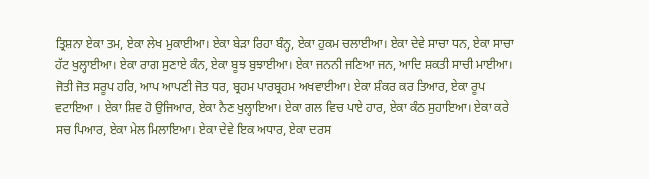ਤ੍ਰਿਸ਼ਨਾ ਏਕਾ ਤਮ, ਏਕਾ ਲੇਖ ਮੁਕਾਈਆ। ਏਕਾ ਬੇੜਾ ਰਿਹਾ ਬੰਨ੍ਹ, ਏਕਾ ਹੁਕਮ ਚਲਾਈਆ। ਏਕਾ ਦੇਵੇ ਸਾਚਾ ਧਨ, ਏਕਾ ਸਾਚਾ ਹੱਟ ਖੁਲ੍ਹਾਈਆ। ਏਕਾ ਰਾਗ ਸੁਣਾਏ ਕੰਨ, ਏਕਾ ਬੂਝ ਬੁਝਾਈਆ। ਏਕਾ ਜਨਨੀ ਜਣਿਆ ਜਨ, ਆਦਿ ਸ਼ਕਤੀ ਸਾਚੀ ਮਾਈਆ। ਜੋਤੀ ਜੋਤ ਸਰੂਪ ਹਰਿ, ਆਪ ਆਪਣੀ ਜੋਤ ਧਰ, ਬ੍ਰਹਮ ਪਾਰਬ੍ਰਹਮ ਅਖਵਾਈਆ। ਏਕਾ ਸ਼ੰਕਰ ਕਰ ਤਿਆਰ, ਏਕਾ ਰੂਪ ਵਟਾਇਆ । ਏਕਾ ਸ਼ਿਵ ਹੋ ਉਜਿਆਰ, ਏਕਾ ਨੈਣ ਖੁਲ੍ਹਾਇਆ। ਏਕਾ ਗਲ ਵਿਚ ਪਾਏ ਹਾਰ, ਏਕਾ ਕੰਠ ਸੁਹਾਇਆ। ਏਕਾ ਕਰੇ ਸਚ ਪਿਆਰ, ਏਕਾ ਮੇਲ ਮਿਲਾਇਆ। ਏਕਾ ਦੇਵੇ ਇਕ ਅਧਾਰ, ਏਕਾ ਦਰਸ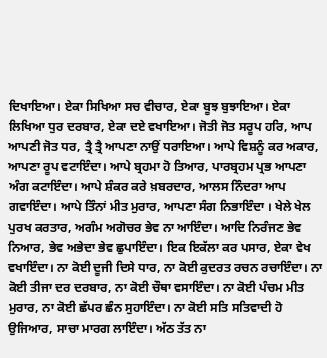ਦਿਖਾਇਆ। ਏਕਾ ਸਿਖਿਆ ਸਚ ਵੀਚਾਰ, ਏਕਾ ਬੂਝ ਬੁਝਾਇਆ। ਏਕਾ ਲਿਖਿਆ ਧੁਰ ਦਰਬਾਰ, ਏਕਾ ਦਏ ਵਖਾਇਆ। ਜੋਤੀ ਜੋਤ ਸਰੂਪ ਹਰਿ, ਆਪ ਆਪਣੀ ਜੋਤ ਧਰ, ਤ੍ਰੈ ਤ੍ਰੈ ਆਪਣਾ ਨਾਉਂ ਧਰਾਇਆ। ਆਪੇ ਵਿਸ਼ਨੂੰ ਕਰ ਅਕਾਰ, ਆਪਣਾ ਰੂਪ ਵਟਾਇੰਦਾ। ਆਪੇ ਬ੍ਰਹਮਾ ਹੋ ਤਿਆਰ, ਪਾਰਬ੍ਰਹਮ ਪ੍ਰਭ ਆਪਣਾ ਅੰਗ ਕਟਾਇੰਦਾ। ਆਪੇ ਸ਼ੰਕਰ ਕਰੇ ਖ਼ਬਰਦਾਰ, ਆਲਸ ਨਿੰਦਰਾ ਆਪ ਗਵਾਇੰਦਾ। ਆਪੇ ਤਿੰਨਾਂ ਮੀਤ ਮੁਰਾਰ, ਆਪਣਾ ਸੰਗ ਨਿਭਾਇੰਦਾ । ਖੇਲੇ ਖੇਲ ਪੁਰਖ ਕਰਤਾਰ, ਅਗੰਮ ਅਗੋਚਰ ਭੇਵ ਨਾ ਆਇੰਦਾ। ਆਦਿ ਨਿਰੰਜਣ ਭੇਵ ਨਿਆਰ, ਭੇਵ ਅਭੇਦਾ ਭੇਵ ਛੁਪਾਇੰਦਾ। ਇਕ ਇਕੱਲਾ ਕਰ ਪਸਾਰ, ਏਕਾ ਵੇਖ ਵਖਾਇੰਦਾ। ਨਾ ਕੋਈ ਦੂਜੀ ਦਿਸੇ ਧਾਰ, ਨਾ ਕੋਈ ਕੁਦਰਤ ਰਚਨ ਰਚਾਇੰਦਾ। ਨਾ ਕੋਈ ਤੀਜਾ ਦਰ ਦਰਬਾਰ, ਨਾ ਕੋਈ ਚੌਥਾ ਵਸਾਇੰਦਾ। ਨਾ ਕੋਈ ਪੰਚਮ ਮੀਤ ਮੁਰਾਰ, ਨਾ ਕੋਈ ਛੱਪਰ ਛੰਨ ਸੁਹਾਇੰਦਾ। ਨਾ ਕੋਈ ਸਤਿ ਸਤਿਵਾਦੀ ਹੋ ਉਜਿਆਰ, ਸਾਚਾ ਮਾਰਗ ਲਾਇੰਦਾ। ਅੱਠ ਤੱਤ ਨਾ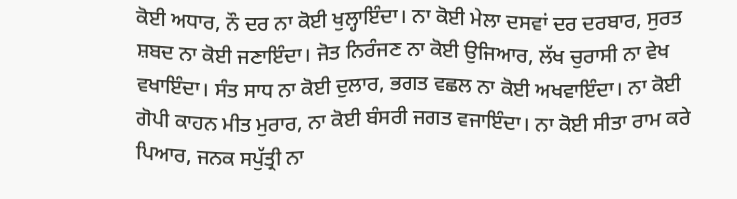ਕੋਈ ਅਧਾਰ, ਨੌ ਦਰ ਨਾ ਕੋਈ ਖੁਲ੍ਹਾਇੰਦਾ। ਨਾ ਕੋਈ ਮੇਲਾ ਦਸਵਾਂ ਦਰ ਦਰਬਾਰ, ਸੁਰਤ ਸ਼ਬਦ ਨਾ ਕੋਈ ਜਣਾਇੰਦਾ। ਜੋਤ ਨਿਰੰਜਣ ਨਾ ਕੋਈ ਉਜਿਆਰ, ਲੱਖ ਚੁਰਾਸੀ ਨਾ ਵੇਖ ਵਖਾਇੰਦਾ। ਸੰਤ ਸਾਧ ਨਾ ਕੋਈ ਦੁਲਾਰ, ਭਗਤ ਵਛਲ ਨਾ ਕੋਈ ਅਖਵਾਇੰਦਾ। ਨਾ ਕੋਈ ਗੋਪੀ ਕਾਹਨ ਮੀਤ ਮੁਰਾਰ, ਨਾ ਕੋਈ ਬੰਸਰੀ ਜਗਤ ਵਜਾਇੰਦਾ। ਨਾ ਕੋਈ ਸੀਤਾ ਰਾਮ ਕਰੇ ਪਿਆਰ, ਜਨਕ ਸਪੁੱਤ੍ਰੀ ਨਾ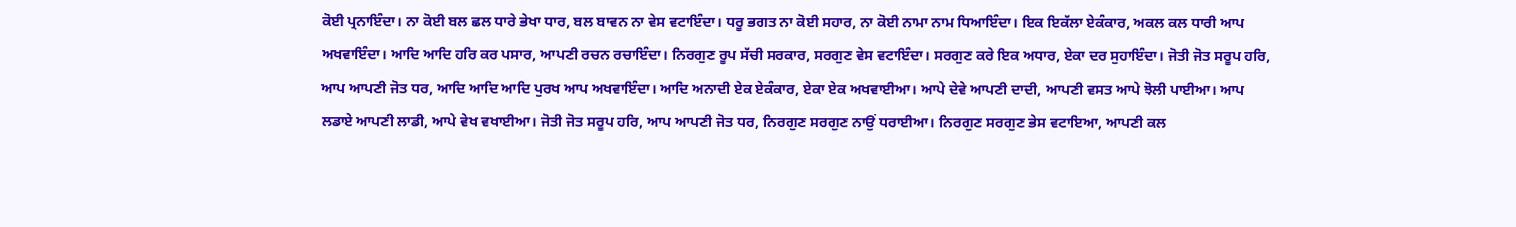ਕੋਈ ਪ੍ਰਨਾਇੰਦਾ। ਨਾ ਕੋਈ ਬਲ ਛਲ ਧਾਰੇ ਭੇਖਾ ਧਾਰ, ਬਲ ਬਾਵਨ ਨਾ ਵੇਸ ਵਟਾਇੰਦਾ। ਧਰੂ ਭਗਤ ਨਾ ਕੋਈ ਸਹਾਰ, ਨਾ ਕੋਈ ਨਾਮਾ ਨਾਮ ਧਿਆਇੰਦਾ। ਇਕ ਇਕੱਲਾ ਏਕੰਕਾਰ, ਅਕਲ ਕਲ ਧਾਰੀ ਆਪ ਅਖਵਾਇੰਦਾ। ਆਦਿ ਆਦਿ ਹਰਿ ਕਰ ਪਸਾਰ, ਆਪਣੀ ਰਚਨ ਰਚਾਇੰਦਾ। ਨਿਰਗੁਣ ਰੂਪ ਸੱਚੀ ਸਰਕਾਰ, ਸਰਗੁਣ ਵੇਸ ਵਟਾਇੰਦਾ। ਸਰਗੁਣ ਕਰੇ ਇਕ ਅਧਾਰ, ਏਕਾ ਦਰ ਸੁਹਾਇੰਦਾ। ਜੋਤੀ ਜੋਤ ਸਰੂਪ ਹਰਿ, ਆਪ ਆਪਣੀ ਜੋਤ ਧਰ, ਆਦਿ ਆਦਿ ਆਦਿ ਪੁਰਖ ਆਪ ਅਖਵਾਇੰਦਾ। ਆਦਿ ਅਨਾਦੀ ਏਕ ਏਕੰਕਾਰ, ਏਕਾ ਏਕ ਅਖਵਾਈਆ। ਆਪੇ ਦੇਵੇ ਆਪਣੀ ਦਾਦੀ, ਆਪਣੀ ਵਸਤ ਆਪੇ ਝੋਲੀ ਪਾਈਆ। ਆਪ ਲਡਾਏ ਆਪਣੀ ਲਾਡੀ, ਆਪੇ ਵੇਖ ਵਖਾਈਆ। ਜੋਤੀ ਜੋਤ ਸਰੂਪ ਹਰਿ, ਆਪ ਆਪਣੀ ਜੋਤ ਧਰ, ਨਿਰਗੁਣ ਸਰਗੁਣ ਨਾਉਂ ਧਰਾਈਆ। ਨਿਰਗੁਣ ਸਰਗੁਣ ਭੇਸ ਵਟਾਇਆ, ਆਪਣੀ ਕਲ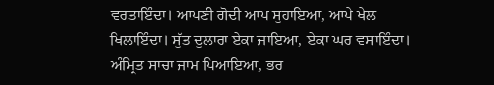ਵਰਤਾਇੰਦਾ। ਆਪਣੀ ਗੋਦੀ ਆਪ ਸੁਹਾਇਆ, ਆਪੇ ਖੇਲ ਖਿਲਾਇੰਦਾ। ਸੁੱਤ ਦੁਲਾਰਾ ਏਕਾ ਜਾਇਆ, ਏਕਾ ਘਰ ਵਸਾਇੰਦਾ। ਅੰਮ੍ਰਿਤ ਸਾਚਾ ਜਾਮ ਪਿਆਇਆ, ਭਰ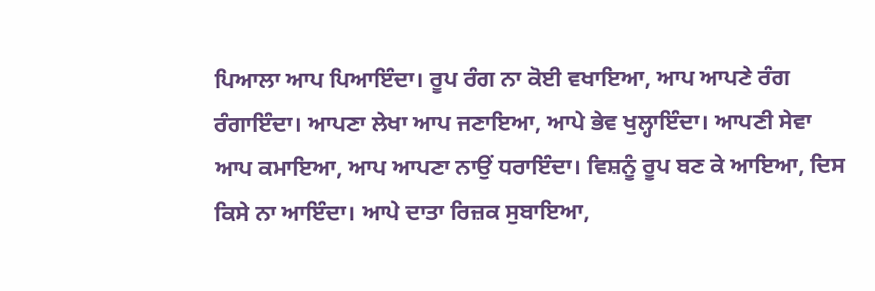ਪਿਆਲਾ ਆਪ ਪਿਆਇੰਦਾ। ਰੂਪ ਰੰਗ ਨਾ ਕੋਈ ਵਖਾਇਆ, ਆਪ ਆਪਣੇ ਰੰਗ ਰੰਗਾਇੰਦਾ। ਆਪਣਾ ਲੇਖਾ ਆਪ ਜਣਾਇਆ, ਆਪੇ ਭੇਵ ਖੁਲ੍ਹਾਇੰਦਾ। ਆਪਣੀ ਸੇਵਾ ਆਪ ਕਮਾਇਆ, ਆਪ ਆਪਣਾ ਨਾਉਂ ਧਰਾਇੰਦਾ। ਵਿਸ਼ਨੂੰ ਰੂਪ ਬਣ ਕੇ ਆਇਆ, ਦਿਸ ਕਿਸੇ ਨਾ ਆਇੰਦਾ। ਆਪੇ ਦਾਤਾ ਰਿਜ਼ਕ ਸੁਬਾਇਆ,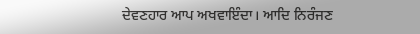ਦੇਵਣਹਾਰ ਆਪ ਅਖਵਾਇੰਦਾ। ਆਦਿ ਨਿਰੰਜਣ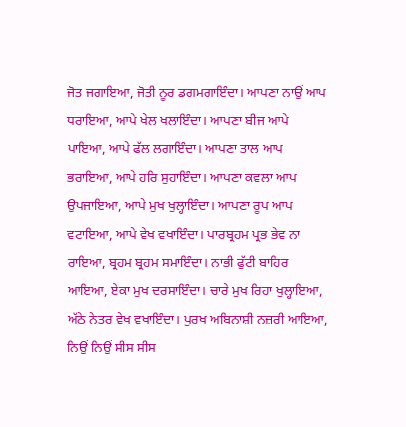ਜੋਤ ਜਗਾਇਆ, ਜੋਤੀ ਨੂਰ ਡਗਮਗਾਇੰਦਾ। ਆਪਣਾ ਨਾਉਂ ਆਪ ਧਰਾਇਆ, ਆਪੇ ਖੇਲ ਖਲਾਇੰਦਾ। ਆਪਣਾ ਬੀਜ ਆਪੇ ਪਾਇਆ, ਆਪੇ ਫੱਲ ਲਗਾਇੰਦਾ। ਆਪਣਾ ਤਾਲ ਆਪ ਭਰਾਇਆ, ਆਪੇ ਹਰਿ ਸੁਹਾਇੰਦਾ। ਆਪਣਾ ਕਵਲਾ ਆਪ ਉਪਜਾਇਆ, ਆਪੇ ਮੁਖ ਖੁਲ੍ਹਾਇੰਦਾ। ਆਪਣਾ ਰੂਪ ਆਪ ਵਟਾਇਆ, ਆਪੇ ਵੇਖ ਵਖਾਇੰਦਾ। ਪਾਰਬ੍ਰਹਮ ਪ੍ਰਭ ਭੇਵ ਨਾ ਰਾਇਆ, ਬ੍ਰਹਮ ਬ੍ਰਹਮ ਸਮਾਇੰਦਾ। ਨਾਭੀ ਫੁੱਟੀ ਬਾਹਿਰ  ਆਇਆ, ਏਕਾ ਮੁਖ ਦਰਸਾਇੰਦਾ। ਚਾਰੇ ਮੁਖ ਰਿਹਾ ਖੁਲ੍ਹਾਇਆ, ਅੱਠੇ ਨੇਤਰ ਵੇਖ ਵਖਾਇੰਦਾ। ਪੁਰਖ ਅਬਿਨਾਸ਼ੀ ਨਜ਼ਰੀ ਆਇਆ, ਨਿਉਂ ਨਿਉਂ ਸੀਸ ਸੀਸ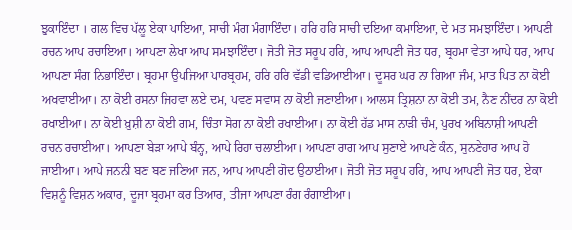ਝੁਕਾਇੰਦਾ । ਗਲ ਵਿਚ ਪੱਲੂ ਏਕਾ ਪਾਇਆ, ਸਾਚੀ ਮੰਗ ਮੰਗਾਇੰਦਾ। ਹਰਿ ਹਰਿ ਸਾਚੀ ਦਇਆ ਕਮਾਇਆ, ਦੇ ਮਤ ਸਮਝਾਇੰਦਾ। ਆਪਣੀ ਰਚਨ ਆਪ ਰਚਾਇਆ। ਆਪਣਾ ਲੇਖਾ ਆਪ ਸਮਝਾਇੰਦਾ। ਜੋਤੀ ਜੋਤ ਸਰੂਪ ਹਰਿ, ਆਪ ਆਪਣੀ ਜੋਤ ਧਰ, ਬ੍ਰਹਮਾ ਵੇਤਾ ਆਪੇ ਧਰ, ਆਪ ਆਪਣਾ ਸੰਗ ਨਿਭਾਇੰਦਾ। ਬ੍ਰਹਮਾ ਉਪਜਿਆ ਪਾਰਬ੍ਰਹਮ, ਹਰਿ ਹਰਿ ਵੱਡੀ ਵਡਿਆਈਆ। ਦੂਸਰ ਘਰ ਨਾ ਗਿਆ ਜੰਮ, ਮਾਤ ਪਿਤ ਨਾ ਕੋਈ ਅਖਵਾਈਆ। ਨਾ ਕੋਈ ਰਸਨਾ ਜਿਹਵਾ ਲਏ ਦਮ, ਪਵਣ ਸਵਾਸ ਨਾ ਕੋਈ ਜਣਾਈਆ। ਆਲਸ ਤ੍ਰਿਸ਼ਨਾ ਨਾ ਕੋਈ ਤਮ, ਨੈਣ ਨੀਂਦਰ ਨਾ ਕੋਈ ਰਖਾਈਆ। ਨਾ ਕੋਈ ਖ਼ੁਸ਼ੀ ਨਾ ਕੋਈ ਗਮ, ਚਿੰਤਾ ਸੋਗ ਨਾ ਕੋਈ ਰਖਾਈਆ। ਨਾ ਕੋਈ ਹੱਡ ਮਾਸ ਨਾੜੀ ਚੰਮ, ਪੁਰਖ ਅਬਿਨਾਸ਼ੀ ਆਪਣੀ ਰਚਨ ਰਚਾਈਆ। ਆਪਣਾ ਬੇੜਾ ਆਪੇ ਬੰਨ੍ਹ, ਆਪੇ ਰਿਹਾ ਚਲਾਈਆ। ਆਪਣਾ ਰਾਗ ਆਪ ਸੁਣਾਏ ਆਪਣੇ ਕੰਨ, ਸੁਨਣੇਹਾਰ ਆਪ ਹੋ ਜਾਈਆ। ਆਪੇ ਜਨਨੀ ਬਣ ਬਣ ਜਣਿਆ ਜਨ, ਆਪ ਆਪਣੀ ਗੋਦ ਉਠਾਈਆ। ਜੋਤੀ ਜੋਤ ਸਰੂਪ ਹਰਿ, ਆਪ ਆਪਣੀ ਜੋਤ ਧਰ, ਏਕਾ ਵਿਸ਼ਨੂੰ ਵਿਸ਼ਨ ਅਕਾਰ, ਦੂਜਾ ਬ੍ਰਹਮਾ ਕਰ ਤਿਆਰ, ਤੀਜਾ ਆਪਣਾ ਰੰਗ ਰੰਗਾਈਆ।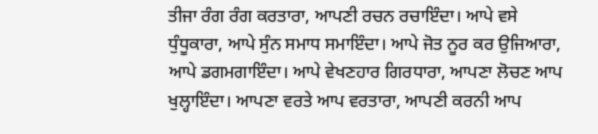ਤੀਜਾ ਰੰਗ ਰੰਗ ਕਰਤਾਰਾ, ਆਪਣੀ ਰਚਨ ਰਚਾਇੰਦਾ। ਆਪੇ ਵਸੇ ਧੁੰਧੂਕਾਰਾ, ਆਪੇ ਸੁੰਨ ਸਮਾਧ ਸਮਾਇੰਦਾ। ਆਪੇ ਜੋਤ ਨੂਰ ਕਰ ਉਜਿਆਰਾ, ਆਪੇ ਡਗਮਗਾਇੰਦਾ। ਆਪੇ ਵੇਖਣਹਾਰ ਗਿਰਧਾਰਾ, ਆਪਣਾ ਲੋਚਣ ਆਪ ਖੁਲ੍ਹਾਇੰਦਾ। ਆਪਣਾ ਵਰਤੇ ਆਪ ਵਰਤਾਰਾ, ਆਪਣੀ ਕਰਨੀ ਆਪ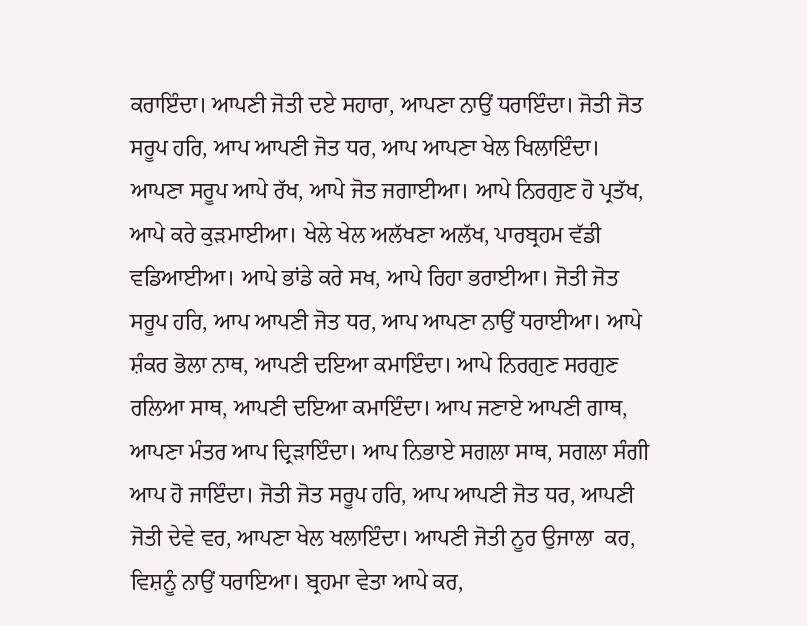ਕਰਾਇੰਦਾ। ਆਪਣੀ ਜੋਤੀ ਦਏ ਸਹਾਰਾ, ਆਪਣਾ ਨਾਉਂ ਧਰਾਇੰਦਾ। ਜੋਤੀ ਜੋਤ ਸਰੂਪ ਹਰਿ, ਆਪ ਆਪਣੀ ਜੋਤ ਧਰ, ਆਪ ਆਪਣਾ ਖੇਲ ਖਿਲਾਇੰਦਾ। ਆਪਣਾ ਸਰੂਪ ਆਪੇ ਰੱਖ, ਆਪੇ ਜੋਤ ਜਗਾਈਆ। ਆਪੇ ਨਿਰਗੁਣ ਹੋ ਪ੍ਰਤੱਖ, ਆਪੇ ਕਰੇ ਕੁੜਮਾਈਆ। ਖੇਲੇ ਖੇਲ ਅਲੱਖਣਾ ਅਲੱਖ, ਪਾਰਬ੍ਰਹਮ ਵੱਡੀ ਵਡਿਆਈਆ। ਆਪੇ ਭਾਂਡੇ ਕਰੇ ਸਖ, ਆਪੇ ਰਿਹਾ ਭਰਾਈਆ। ਜੋਤੀ ਜੋਤ ਸਰੂਪ ਹਰਿ, ਆਪ ਆਪਣੀ ਜੋਤ ਧਰ, ਆਪ ਆਪਣਾ ਨਾਉਂ ਧਰਾਈਆ। ਆਪੇ ਸ਼ੰਕਰ ਭੋਲਾ ਨਾਥ, ਆਪਣੀ ਦਇਆ ਕਮਾਇੰਦਾ। ਆਪੇ ਨਿਰਗੁਣ ਸਰਗੁਣ ਰਲਿਆ ਸਾਥ, ਆਪਣੀ ਦਇਆ ਕਮਾਇੰਦਾ। ਆਪ ਜਣਾਏ ਆਪਣੀ ਗਾਥ, ਆਪਣਾ ਮੰਤਰ ਆਪ ਦ੍ਰਿੜਾਇੰਦਾ। ਆਪ ਨਿਭਾਏ ਸਗਲਾ ਸਾਥ, ਸਗਲਾ ਸੰਗੀ ਆਪ ਹੋ ਜਾਇੰਦਾ। ਜੋਤੀ ਜੋਤ ਸਰੂਪ ਹਰਿ, ਆਪ ਆਪਣੀ ਜੋਤ ਧਰ, ਆਪਣੀ ਜੋਤੀ ਦੇਵੇ ਵਰ, ਆਪਣਾ ਖੇਲ ਖਲਾਇੰਦਾ। ਆਪਣੀ ਜੋਤੀ ਨੂਰ ਉਜਾਲਾ  ਕਰ, ਵਿਸ਼ਨੂੰ ਨਾਉਂ ਧਰਾਇਆ। ਬ੍ਰਹਮਾ ਵੇਤਾ ਆਪੇ ਕਰ,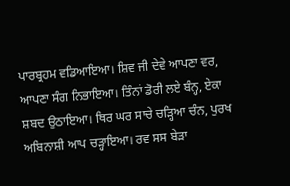ਪਾਰਬ੍ਰਹਮ ਵਡਿਆਇਆ। ਸ਼ਿਵ ਜੀ ਦੇਵੇ ਆਪਣਾ ਵਰ, ਆਪਣਾ ਸੰਗ ਨਿਭਾਇਆ। ਤਿੰਨਾਂ ਡੋਰੀ ਲਏ ਬੰਨ੍ਹ, ਏਕਾ ਸ਼ਬਦ ਉਠਾਇਆ। ਥਿਰ ਘਰ ਸਾਚੇ ਚੜ੍ਹਿਆ ਚੰਨ, ਪੁਰਖ ਅਬਿਨਾਸ਼ੀ ਆਪ ਚੜ੍ਹਾਇਆ। ਰਵ ਸਸ ਬੇੜਾ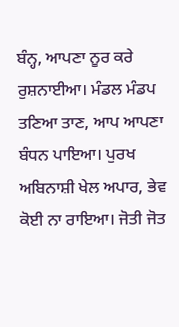ਬੰਨ੍ਹ, ਆਪਣਾ ਨੂਰ ਕਰੇ ਰੁਸ਼ਨਾਈਆ। ਮੰਡਲ ਮੰਡਪ ਤਣਿਆ ਤਾਣ, ਆਪ ਆਪਣਾ ਬੰਧਨ ਪਾਇਆ। ਪੁਰਖ ਅਬਿਨਾਸ਼ੀ ਖੇਲ ਅਪਾਰ, ਭੇਵ ਕੋਈ ਨਾ ਰਾਇਆ। ਜੋਤੀ ਜੋਤ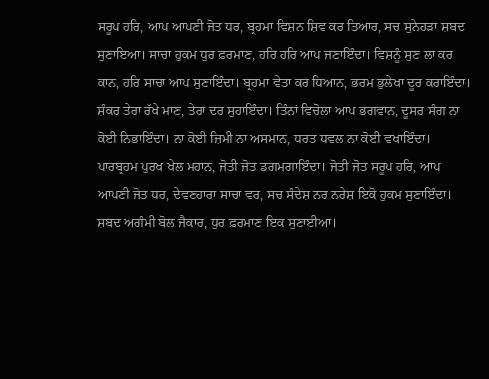ਸਰੂਪ ਹਰਿ, ਆਪ ਆਪਣੀ ਜੋਤ ਧਰ, ਬ੍ਰਹਮਾ ਵਿਸ਼ਨ ਸ਼ਿਵ ਕਰ ਤਿਆਰ, ਸਚ ਸੁਨੇਹੜਾ ਸ਼ਬਦ ਸੁਣਾਇਆ। ਸਾਚਾ ਹੁਕਮ ਧੁਰ ਫ਼ਰਮਾਣ, ਹਰਿ ਹਰਿ ਆਪ ਜਣਾਇੰਦਾ। ਵਿਸ਼ਨੂੰ ਸੁਣ ਲਾ ਕਰ ਕਾਨ, ਹਰਿ ਸਾਚਾ ਆਪ ਸੁਣਾਇੰਦਾ। ਬ੍ਰਹਮਾ ਵੇਤਾ ਕਰ ਧਿਆਨ, ਭਰਮ ਭੁਲੇਖਾ ਦੂਰ ਕਰਾਇੰਦਾ। ਸ਼ੰਕਰ ਤੇਰਾ ਰੱਖੇ ਮਾਣ, ਤੇਰਾ ਦਰ ਸੁਹਾਇੰਦਾ। ਤਿੰਨਾਂ ਵਿਚੋਲਾ ਆਪ ਭਗਵਾਨ, ਦੂਸਰ ਸੰਗ ਨਾ ਕੋਈ ਨਿਭਾਇੰਦਾ। ਨਾ ਕੋਈ ਜ਼ਿਮੀ ਨਾ ਅਸਮਾਨ, ਧਰਤ ਧਵਲ ਨਾ ਕੋਈ ਵਖਾਇੰਦਾ। ਪਾਰਬ੍ਰਹਮ ਪੁਰਖ ਖੇਲ ਮਹਾਨ, ਜੋਤੀ ਜੋਤ ਡਗਮਗਾਇੰਦਾ। ਜੋਤੀ ਜੋਤ ਸਰੂਪ ਹਰਿ, ਆਪ ਆਪਣੀ ਜੋਤ ਧਰ, ਦੇਵਣਹਾਰਾ ਸਾਚਾ ਵਰ, ਸਚ ਸੰਦੇਸ਼ ਨਰ ਨਰੇਸ਼ ਇਕੋ ਹੁਕਮ ਸੁਣਾਇੰਦਾ। ਸ਼ਬਦ ਅਗੰਮੀ ਬੋਲ ਜੈਕਾਰ, ਧੁਰ ਫ਼ਰਮਾਣ ਇਕ ਸੁਣਾਈਆ।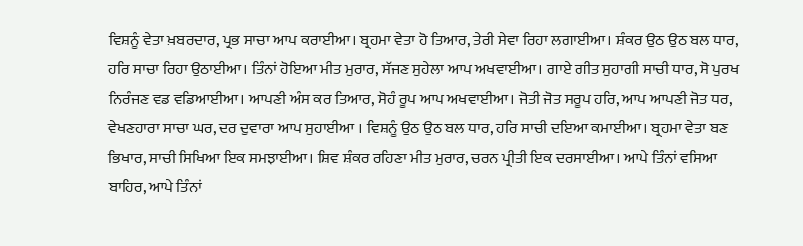ਵਿਸ਼ਨੂੰ ਵੇਤਾ ਖ਼ਬਰਦਾਰ, ਪ੍ਰਭ ਸਾਚਾ ਆਪ ਕਰਾਈਆ। ਬ੍ਰਹਮਾ ਵੇਤਾ ਹੋ ਤਿਆਰ, ਤੇਰੀ ਸੇਵਾ ਰਿਹਾ ਲਗਾਈਆ। ਸ਼ੰਕਰ ਉਠ ਉਠ ਬਲ ਧਾਰ, ਹਰਿ ਸਾਚਾ ਰਿਹਾ ਉਠਾਈਆ। ਤਿੰਨਾਂ ਹੋਇਆ ਮੀਤ ਮੁਰਾਰ, ਸੱਜਣ ਸੁਹੇਲਾ ਆਪ ਅਖਵਾਈਆ। ਗਾਏ ਗੀਤ ਸੁਹਾਗੀ ਸਾਚੀ ਧਾਰ, ਸੋ ਪੁਰਖ ਨਿਰੰਜਣ ਵਡ ਵਡਿਆਈਆ। ਆਪਣੀ ਅੰਸ ਕਰ ਤਿਆਰ, ਸੋਹੰ ਰੂਪ ਆਪ ਅਖਵਾਈਆ। ਜੋਤੀ ਜੋਤ ਸਰੂਪ ਹਰਿ, ਆਪ ਆਪਣੀ ਜੋਤ ਧਰ, ਵੇਖਣਹਾਰਾ ਸਾਚਾ ਘਰ, ਦਰ ਦੁਵਾਰਾ ਆਪ ਸੁਹਾਈਆ । ਵਿਸ਼ਨੂੰ ਉਠ ਉਠ ਬਲ ਧਾਰ, ਹਰਿ ਸਾਚੀ ਦਇਆ ਕਮਾਈਆ। ਬ੍ਰਹਮਾ ਵੇਤਾ ਬਣ ਭਿਖਾਰ, ਸਾਚੀ ਸਿਖਿਆ ਇਕ ਸਮਝਾਈਆ। ਸ਼ਿਵ ਸ਼ੰਕਰ ਰਹਿਣਾ ਮੀਤ ਮੁਰਾਰ, ਚਰਨ ਪ੍ਰੀਤੀ ਇਕ ਦਰਸਾਈਆ। ਆਪੇ ਤਿੰਨਾਂ ਵਸਿਆ ਬਾਹਿਰ, ਆਪੇ ਤਿੰਨਾਂ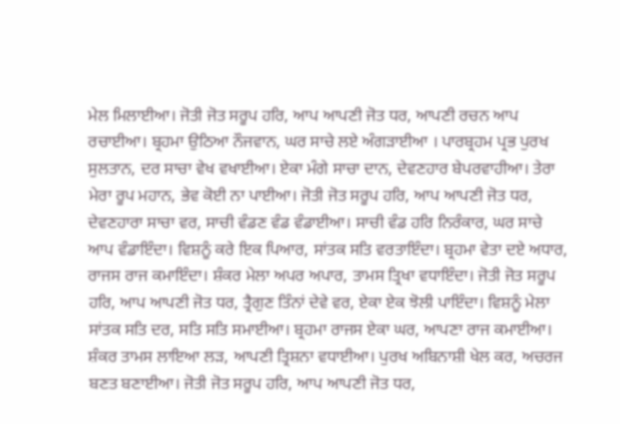ਮੇਲ ਮਿਲਾਈਆ। ਜੋਤੀ ਜੋਤ ਸਰੂਪ ਹਰਿ, ਆਪ ਆਪਣੀ ਜੋਤ ਧਰ, ਆਪਣੀ ਰਚਨ ਆਪ ਰਚਾਈਆ। ਬ੍ਰਹਮਾ ਉਠਿਆ ਨੌਜਵਾਨ, ਘਰ ਸਾਚੇ ਲਏ ਅੰਗੜਾਈਆ । ਪਾਰਬ੍ਰਹਮ ਪ੍ਰਭ ਪੁਰਖ ਸੁਲਤਾਨ, ਦਰ ਸਾਚਾ ਵੇਖ ਵਖਾਈਆ। ਏਕਾ ਮੰਗੇ ਸਾਚਾ ਦਾਨ, ਦੇਵਣਹਾਰ ਬੇਪਰਵਾਹੀਆ। ਤੇਰਾ ਮੇਰਾ ਰੂਪ ਮਹਾਨ, ਭੇਵ ਕੋਈ ਨਾ ਪਾਈਆ। ਜੋਤੀ ਜੋਤ ਸਰੂਪ ਹਰਿ, ਆਪ ਆਪਣੀ ਜੋਤ ਧਰ, ਦੇਵਣਹਾਰਾ ਸਾਚਾ ਵਰ, ਸਾਚੀ ਵੰਡਣ ਵੰਡ ਵੰਡਾਈਆ। ਸਾਚੀ ਵੰਡ ਹਰਿ ਨਿਰੰਕਾਰ, ਘਰ ਸਾਚੇ ਆਪ ਵੰਡਾਇੰਦਾ। ਵਿਸ਼ਨੂੰ ਕਰੇ ਇਕ ਪਿਆਰ, ਸਾਂਤਕ ਸਤਿ ਵਰਤਾਇੰਦਾ। ਬ੍ਰਹਮਾ ਵੇਤਾ ਦਏ ਅਧਾਰ, ਰਾਜਸ ਰਾਜ ਕਮਾਇੰਦਾ। ਸ਼ੰਕਰ ਮੇਲਾ ਅਪਰ ਅਪਾਰ, ਤਾਮਸ ਤ੍ਰਿਖਾ ਵਧਾਇੰਦਾ। ਜੋਤੀ ਜੋਤ ਸਰੂਪ ਹਰਿ, ਆਪ ਆਪਣੀ ਜੋਤ ਧਰ, ਤ੍ਰੈਗੁਣ ਤਿੰਨਾਂ ਦੇਵੇ ਵਰ, ਏਕਾ ਏਕ ਝੋਲੀ ਪਾਇੰਦਾ। ਵਿਸ਼ਨੂੰ ਮੇਲਾ ਸਾਂਤਕ ਸਤਿ ਦਰ, ਸਤਿ ਸਤਿ ਸਮਾਈਆ। ਬ੍ਰਹਮਾ ਰਾਜਸ ਏਕਾ ਘਰ, ਆਪਣਾ ਰਾਜ ਕਮਾਈਆ। ਸ਼ੰਕਰ ਤਾਮਸ ਲਾਇਆ ਲੜ, ਆਪਣੀ ਤ੍ਰਿਸ਼ਨਾ ਵਧਾਈਆ। ਪੁਰਖ ਅਬਿਨਾਸ਼ੀ ਖੇਲ ਕਰ, ਅਚਰਜ ਬਣਤ ਬਣਾਈਆ। ਜੋਤੀ ਜੋਤ ਸਰੂਪ ਹਰਿ, ਆਪ ਆਪਣੀ ਜੋਤ ਧਰ,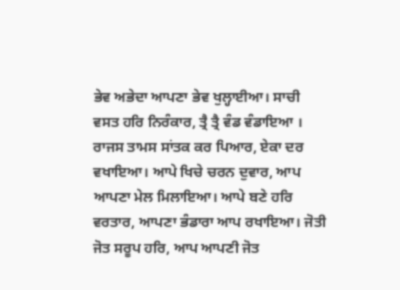ਭੇਵ ਅਭੇਦਾ ਆਪਣਾ ਭੇਵ ਖੁਲ੍ਹਾਈਆ। ਸਾਚੀ ਵਸਤ ਹਰਿ ਨਿਰੰਕਾਰ, ਤ੍ਰੈ ਤ੍ਰੈ ਵੰਡ ਵੰਡਾਇਆ । ਰਾਜਸ ਤਾਮਸ ਸਾਂਤਕ ਕਰ ਪਿਆਰ, ਏਕਾ ਦਰ ਵਖਾਇਆ। ਆਪੇ ਖਿਚੇ ਚਰਨ ਦੁਵਾਰ, ਆਪ ਆਪਣਾ ਮੇਲ ਮਿਲਾਇਆ। ਆਪੇ ਬਣੇ ਹਰਿ ਵਰਤਾਰ, ਆਪਣਾ ਭੰਡਾਰਾ ਆਪ ਰਖਾਇਆ। ਜੋਤੀ ਜੋਤ ਸਰੂਪ ਹਰਿ, ਆਪ ਆਪਣੀ ਜੋਤ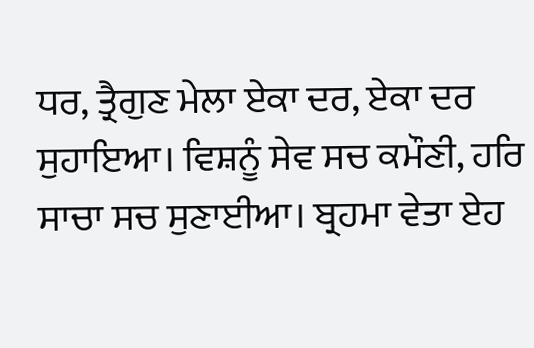ਧਰ, ਤ੍ਰੈਗੁਣ ਮੇਲਾ ਏਕਾ ਦਰ, ਏਕਾ ਦਰ ਸੁਹਾਇਆ। ਵਿਸ਼ਨੂੰ ਸੇਵ ਸਚ ਕਮੌਣੀ, ਹਰਿ ਸਾਚਾ ਸਚ ਸੁਣਾਈਆ। ਬ੍ਰਹਮਾ ਵੇਤਾ ਏਹ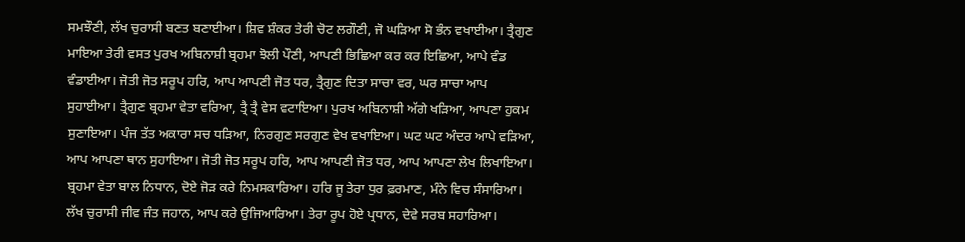ਸਮਝੌਣੀ, ਲੱਖ ਚੁਰਾਸੀ ਬਣਤ ਬਣਾਈਆ। ਸ਼ਿਵ ਸ਼ੰਕਰ ਤੇਰੀ ਚੋਟ ਲਗੌਣੀ, ਜੋ ਘੜਿਆ ਸੋ ਭੰਨ ਵਖਾਈਆ। ਤ੍ਰੈਗੁਣ ਮਾਇਆ ਤੇਰੀ ਵਸਤ ਪੁਰਖ ਅਬਿਨਾਸ਼ੀ ਬ੍ਰਹਮਾ ਝੋਲੀ ਪੌਣੀ, ਆਪਣੀ ਭਿਛਿਆ ਕਰ ਕਰ ਇਛਿਆ, ਆਪੇ ਵੰਡ ਵੰਡਾਈਆ। ਜੋਤੀ ਜੋਤ ਸਰੂਪ ਹਰਿ, ਆਪ ਆਪਣੀ ਜੋਤ ਧਰ, ਤ੍ਰੈਗੁਣ ਦਿਤਾ ਸਾਚਾ ਵਰ, ਘਰ ਸਾਚਾ ਆਪ ਸੁਹਾਈਆ। ਤ੍ਰੈਗੁਣ ਬ੍ਰਹਮਾ ਵੇਤਾ ਵਰਿਆ, ਤ੍ਰੈ ਤ੍ਰੈ ਵੇਸ ਵਟਾਇਆ। ਪੁਰਖ ਅਬਿਨਾਸ਼ੀ ਅੱਗੇ ਖੜਿਆ, ਆਪਣਾ ਹੁਕਮ ਸੁਣਾਇਆ। ਪੰਜ ਤੱਤ ਅਕਾਰਾ ਸਚ ਧੜਿਆ, ਨਿਰਗੁਣ ਸਰਗੁਣ ਵੇਖ ਵਖਾਇਆ। ਘਟ ਘਟ ਅੰਦਰ ਆਪੇ ਵੜਿਆ, ਆਪ ਆਪਣਾ ਥਾਨ ਸੁਹਾਇਆ। ਜੋਤੀ ਜੋਤ ਸਰੂਪ ਹਰਿ, ਆਪ ਆਪਣੀ ਜੋਤ ਧਰ, ਆਪ ਆਪਣਾ ਲੇਖ ਲਿਖਾਇਆ। ਬ੍ਰਹਮਾ ਵੇਤਾ ਬਾਲ ਨਿਧਾਨ, ਦੋਏ ਜੋੜ ਕਰੇ ਨਿਮਸਕਾਰਿਆ। ਹਰਿ ਜੂ ਤੇਰਾ ਧੁਰ ਫ਼ਰਮਾਣ, ਮੰਨੇ ਵਿਚ ਸੰਸਾਰਿਆ। ਲੱਖ ਚੁਰਾਸੀ ਜੀਵ ਜੰਤ ਜਹਾਨ, ਆਪ ਕਰੇ ਉਜਿਆਰਿਆ। ਤੇਰਾ ਰੂਪ ਹੋਏ ਪ੍ਰਧਾਨ, ਦੇਵੇ ਸਰਬ ਸਹਾਰਿਆ।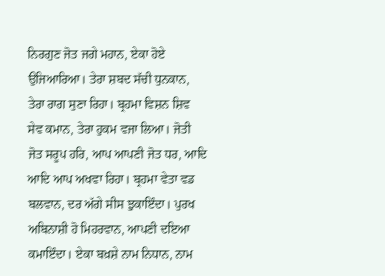ਨਿਰਗੁਣ ਜੋਤ ਜਗੇ ਮਹਾਨ, ਏਕਾ ਹੋਏ ਉਜਿਆਰਿਆ। ਤੇਰਾ ਸ਼ਬਦ ਸੱਚੀ ਧੁਨਕਾਨ, ਤੇਰਾ ਰਾਗ ਸੁਣਾ ਰਿਹਾ। ਬ੍ਰਹਮਾ ਵਿਸ਼ਨ ਸ਼ਿਵ ਸੇਵ ਕਮਾਨ, ਤੇਰਾ ਹੁਕਮ ਵਜਾ ਲਿਆ। ਜੋਤੀ ਜੋਤ ਸਰੂਪ ਹਰਿ, ਆਪ ਆਪਣੀ ਜੋਤ ਧਰ, ਆਦਿ ਆਦਿ ਆਪ ਅਖਵਾ ਰਿਹਾ। ਬ੍ਰਹਮਾ ਵੇਤਾ ਵਡ ਬਲਵਾਨ, ਦਰ ਅੱਗੇ ਸੀਸ ਝੁਕਾਇੰਦਾ। ਪੁਰਖ ਅਬਿਨਾਸ਼ੀ ਹੋ ਮਿਹਰਵਾਨ, ਆਪਣੀ ਦਇਆ ਕਮਾਇੰਦਾ। ਏਕਾ ਬਖ਼ਸ਼ੇ ਨਾਮ ਨਿਧਾਨ, ਨਾਮ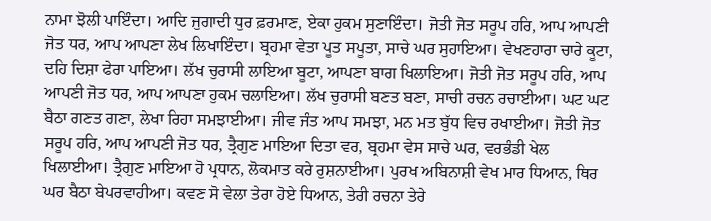ਨਾਮਾ ਝੋਲੀ ਪਾਇੰਦਾ। ਆਦਿ ਜੁਗਾਦੀ ਧੁਰ ਫ਼ਰਮਾਣ, ਏਕਾ ਹੁਕਮ ਸੁਣਾਇੰਦਾ। ਜੋਤੀ ਜੋਤ ਸਰੂਪ ਹਰਿ, ਆਪ ਆਪਣੀ ਜੋਤ ਧਰ, ਆਪ ਆਪਣਾ ਲੇਖ ਲਿਖਾਇੰਦਾ। ਬ੍ਰਹਮਾ ਵੇਤਾ ਪੂਤ ਸਪੂਤਾ, ਸਾਚੇ ਘਰ ਸੁਹਾਇਆ। ਵੇਖਣਹਾਰਾ ਚਾਰੇ ਕੂਟਾ, ਦਹਿ ਦਿਸ਼ਾ ਫੇਰਾ ਪਾਇਆ। ਲੱਖ ਚੁਰਾਸੀ ਲਾਇਆ ਬੂਟਾ, ਆਪਣਾ ਬਾਗ ਖਿਲਾਇਆ। ਜੋਤੀ ਜੋਤ ਸਰੂਪ ਹਰਿ, ਆਪ ਆਪਣੀ ਜੋਤ ਧਰ, ਆਪ ਆਪਣਾ ਹੁਕਮ ਚਲਾਇਆ। ਲੱਖ ਚੁਰਾਸੀ ਬਣਤ ਬਣਾ, ਸਾਚੀ ਰਚਨ ਰਚਾਈਆ। ਘਟ ਘਟ ਬੈਠਾ ਗਣਤ ਗਣਾ, ਲੇਖਾ ਰਿਹਾ ਸਮਝਾਈਆ। ਜੀਵ ਜੰਤ ਆਪ ਸਮਝਾ, ਮਨ ਮਤ ਬੁੱਧ ਵਿਚ ਰਖਾਈਆ। ਜੋਤੀ ਜੋਤ ਸਰੂਪ ਹਰਿ, ਆਪ ਆਪਣੀ ਜੋਤ ਧਰ, ਤ੍ਰੈਗੁਣ ਮਾਇਆ ਦਿਤਾ ਵਰ, ਬ੍ਰਹਮਾ ਵੇਸ ਸਾਚੇ ਘਰ, ਵਰਭੰਡੀ ਖੇਲ ਖਿਲਾਈਆ। ਤ੍ਰੈਗੁਣ ਮਾਇਆ ਹੋ ਪ੍ਰਧਾਨ, ਲੋਕਮਾਤ ਕਰੇ ਰੁਸ਼ਨਾਈਆ। ਪੁਰਖ ਅਬਿਨਾਸ਼ੀ ਵੇਖ ਮਾਰ ਧਿਆਨ, ਥਿਰ ਘਰ ਬੈਠਾ ਬੇਪਰਵਾਹੀਆ। ਕਵਣ ਸੋ ਵੇਲਾ ਤੇਰਾ ਹੋਏ ਧਿਆਨ, ਤੇਰੀ ਰਚਨਾ ਤੇਰੇ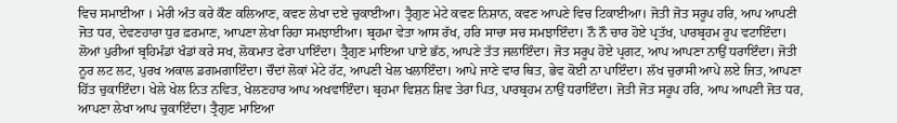ਵਿਚ ਸਮਾਈਆ । ਮੇਰੀ ਅੰਤ ਕਰੇ ਕੌਣ ਕਲਿਆਣ, ਕਵਣ ਲੇਖਾ ਦਏ ਚੁਕਾਈਆ। ਤ੍ਰੈਗੁਣ ਮੇਟੇ ਕਵਣ ਨਿਸ਼ਾਨ, ਕਵਣ ਆਪਣੇ ਵਿਚ ਟਿਕਾਈਆ। ਜੋਤੀ ਜੋਤ ਸਰੂਪ ਹਰਿ, ਆਪ ਆਪਣੀ ਜੋਤ ਧਰ, ਦੇਵਣਹਾਰਾ ਧੁਰ ਫ਼ਰਮਾਣ, ਆਪਣਾ ਲੇਖਾ ਰਿਹਾ ਸਮਝਾਈਆ। ਬ੍ਰਹਮਾ ਵੇਤਾ ਆਸ ਰੱਖ, ਹਰਿ ਸਾਚਾ ਸਚ ਸਮਝਾਇੰਦਾ। ਨੌ ਨੌ ਚਾਰ ਹੋਏ ਪ੍ਰਤੱਖ, ਪਾਰਬ੍ਰਹਮ ਰੂਪ ਵਟਾਇੰਦਾ। ਲੋਆਂ ਪੁਰੀਆਂ ਬ੍ਰਹਿਮੰਡਾਂ ਖੰਡਾਂ ਕਰੇ ਸਖ, ਲੋਕਮਾਤ ਫੇਰਾ ਪਾਇੰਦਾ। ਤ੍ਰੈਗੁਣ ਮਾਇਆ ਪਾਏ ਭੱਠ, ਆਪਣੇ ਤੱਤ ਜਲਾਇੰਦਾ। ਜੋਤ ਸਰੂਪ ਹੋਏ ਪ੍ਰਗਟ, ਆਪ ਆਪਣਾ ਨਾਉਂ ਧਰਾਇੰਦਾ। ਜੋਤੀ ਨੂਰ ਲਟ ਲਟ, ਪੁਰਖ ਅਕਾਲ ਡਗਮਗਾਇੰਦਾ। ਚੌਦਾਂ ਲੋਕਾਂ ਮੇਟੇ ਹੱਟ, ਆਪਣੀ ਖੇਲ ਖਲਾਇੰਦਾ। ਆਪੇ ਜਾਣੇ ਵਾਰ ਥਿਤ, ਭੇਵ ਕੋਈ ਨਾ ਪਾਇੰਦਾ। ਲੱਖ ਚੁਰਾਸੀ ਆਪੇ ਲਏ ਜਿਤ, ਆਪਣਾ ਹਿੱਤ ਚੁਕਾਇੰਦਾ। ਖੇਲੇ ਖੇਲ ਨਿਤ ਨਵਿਤ, ਖੇਲਣਹਾਰ ਆਪ ਅਖਵਾਇੰਦਾ। ਬ੍ਰਹਮਾ ਵਿਸ਼ਨ ਸ਼ਿਵ ਤੇਰਾ ਪਿਤ, ਪਾਰਬ੍ਰਹਮ ਨਾਉਂ ਧਰਾਇੰਦਾ। ਜੋਤੀ ਜੋਤ ਸਰੂਪ ਹਰਿ, ਆਪ ਆਪਣੀ ਜੋਤ ਧਰ, ਆਪਣਾ ਲੇਖਾ ਆਪ ਚੁਕਾਇੰਦਾ। ਤ੍ਰੈਗੁਣ ਮਾਇਆ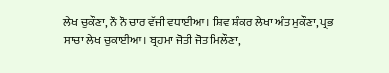ਲੇਖ ਚੁਕੌਣਾ, ਨੌ ਨੌ ਚਾਰ ਵੱਜੀ ਵਧਾਈਆ। ਸ਼ਿਵ ਸ਼ੰਕਰ ਲੇਖਾ ਅੰਤ ਮੁਕੌਣਾ, ਪ੍ਰਭ ਸਾਚਾ ਲੇਖ ਚੁਕਾਈਆ। ਬ੍ਰਹਮਾ ਜੋਤੀ ਜੋਤ ਮਿਲੌਣਾ,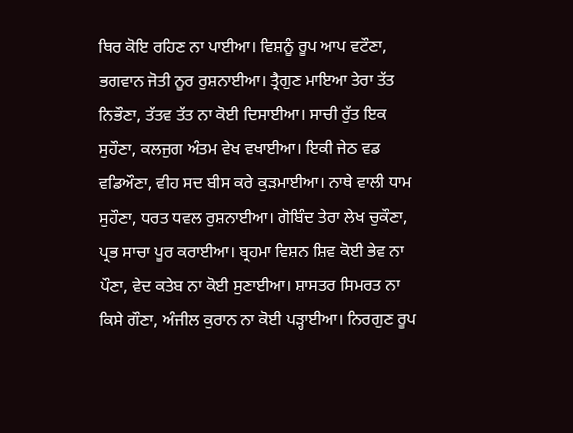ਥਿਰ ਕੋਇ ਰਹਿਣ ਨਾ ਪਾਈਆ। ਵਿਸ਼ਨੂੰ ਰੂਪ ਆਪ ਵਟੌਣਾ, ਭਗਵਾਨ ਜੋਤੀ ਨੂਰ ਰੁਸ਼ਨਾਈਆ। ਤ੍ਰੈਗੁਣ ਮਾਇਆ ਤੇਰਾ ਤੱਤ ਨਿਭੌਣਾ, ਤੱਤਵ ਤੱਤ ਨਾ ਕੋਈ ਦਿਸਾਈਆ। ਸਾਚੀ ਰੁੱਤ ਇਕ ਸੁਹੌਣਾ, ਕਲਜੁਗ ਅੰਤਮ ਵੇਖ ਵਖਾਈਆ। ਇਕੀ ਜੇਠ ਵਡ ਵਡਿਔਣਾ, ਵੀਹ ਸਦ ਬੀਸ ਕਰੇ ਕੁੜਮਾਈਆ। ਨਾਥੇ ਵਾਲੀ ਧਾਮ ਸੁਹੌਣਾ, ਧਰਤ ਧਵਲ ਰੁਸ਼ਨਾਈਆ। ਗੋਬਿੰਦ ਤੇਰਾ ਲੇਖ ਚੁਕੌਣਾ, ਪ੍ਰਭ ਸਾਚਾ ਪੂਰ ਕਰਾਈਆ। ਬ੍ਰਹਮਾ ਵਿਸ਼ਨ ਸ਼ਿਵ ਕੋਈ ਭੇਵ ਨਾ ਪੌਣਾ, ਵੇਦ ਕਤੇਬ ਨਾ ਕੋਈ ਸੁਣਾਈਆ। ਸ਼ਾਸਤਰ ਸਿਮਰਤ ਨਾ ਕਿਸੇ ਗੌਣਾ, ਅੰਜੀਲ ਕੁਰਾਨ ਨਾ ਕੋਈ ਪੜ੍ਹਾਈਆ। ਨਿਰਗੁਣ ਰੂਪ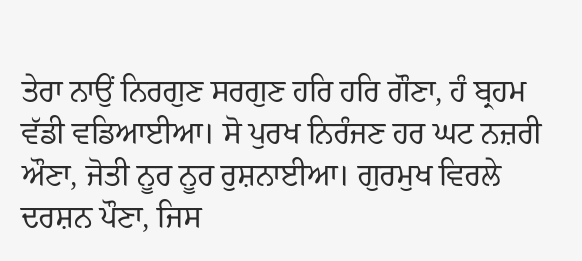ਤੇਰਾ ਨਾਉਂ ਨਿਰਗੁਣ ਸਰਗੁਣ ਹਰਿ ਹਰਿ ਗੌਣਾ, ਹੰ ਬ੍ਰਹਮ ਵੱਡੀ ਵਡਿਆਈਆ। ਸੋ ਪੁਰਖ ਨਿਰੰਜਣ ਹਰ ਘਟ ਨਜ਼ਰੀ ਔਣਾ, ਜੋਤੀ ਨੂਰ ਨੂਰ ਰੁਸ਼ਨਾਈਆ। ਗੁਰਮੁਖ ਵਿਰਲੇ ਦਰਸ਼ਨ ਪੌਣਾ, ਜਿਸ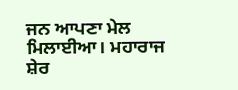ਜਨ ਆਪਣਾ ਮੇਲ ਮਿਲਾਈਆ। ਮਹਾਰਾਜ ਸ਼ੇਰ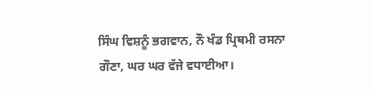ਸਿੰਘ ਵਿਸ਼ਨੂੰ ਭਗਵਾਨ, ਨੌ ਖੰਡ ਪ੍ਰਿਥਮੀ ਰਸਨਾ ਗੌਣਾ, ਘਰ ਘਰ ਵੱਜੇ ਵਧਾਈਆ।